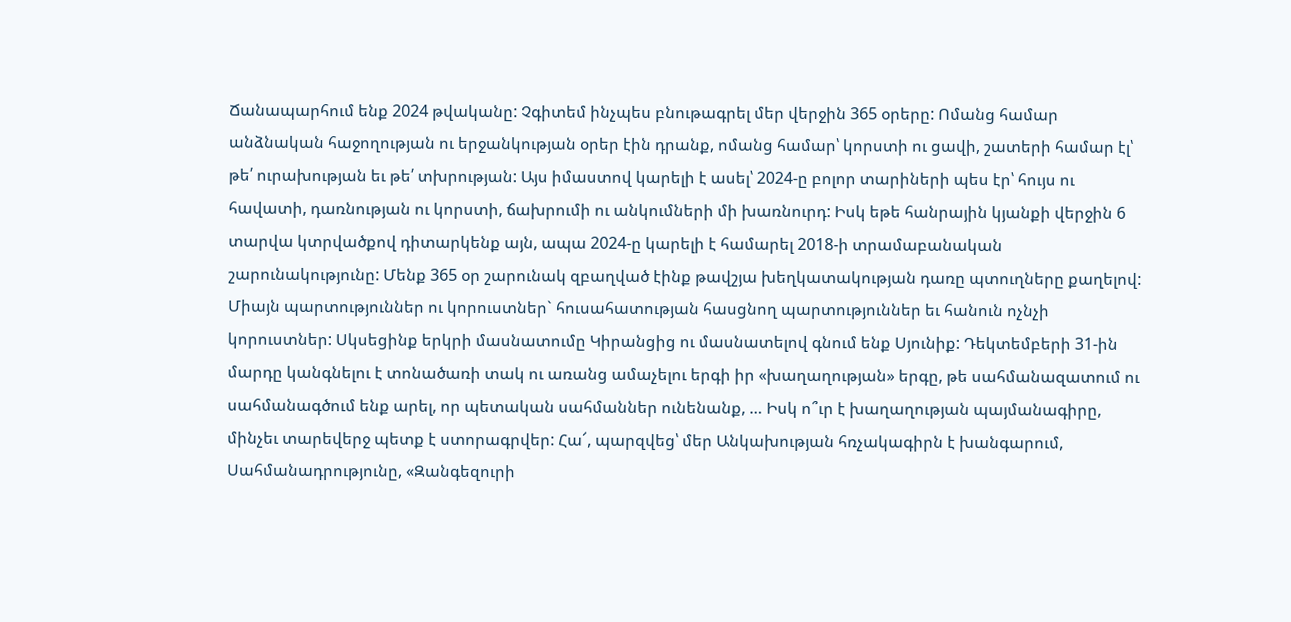Ճանապարհում ենք 2024 թվականը: Չգիտեմ ինչպես բնութագրել մեր վերջին 365 օրերը: Ոմանց համար անձնական հաջողության ու երջանկության օրեր էին դրանք, ոմանց համար՝ կորստի ու ցավի, շատերի համար էլ՝ թե՛ ուրախության եւ թե՛ տխրության: Այս իմաստով կարելի է ասել՝ 2024-ը բոլոր տարիների պես էր՝ հույս ու հավատի, դառնության ու կորստի, ճախրումի ու անկումների մի խառնուրդ: Իսկ եթե հանրային կյանքի վերջին 6 տարվա կտրվածքով դիտարկենք այն, ապա 2024-ը կարելի է համարել 2018-ի տրամաբանական շարունակությունը: Մենք 365 օր շարունակ զբաղված էինք թավշյա խեղկատակության դառը պտուղները քաղելով: Միայն պարտություններ ու կորուստներ` հուսահատության հասցնող պարտություններ եւ հանուն ոչնչի կորուստներ: Սկսեցինք երկրի մասնատումը Կիրանցից ու մասնատելով գնում ենք Սյունիք: Դեկտեմբերի 31-ին մարդը կանգնելու է տոնածառի տակ ու առանց ամաչելու երգի իր «խաղաղության» երգը, թե սահմանազատում ու սահմանագծում ենք արել, որ պետական սահմաններ ունենանք, … Իսկ ո՞ւր է խաղաղության պայմանագիրը, մինչեւ տարեվերջ պետք է ստորագրվեր: Հա՜, պարզվեց՝ մեր Անկախության հռչակագիրն է խանգարում, Սահմանադրությունը, «Զանգեզուրի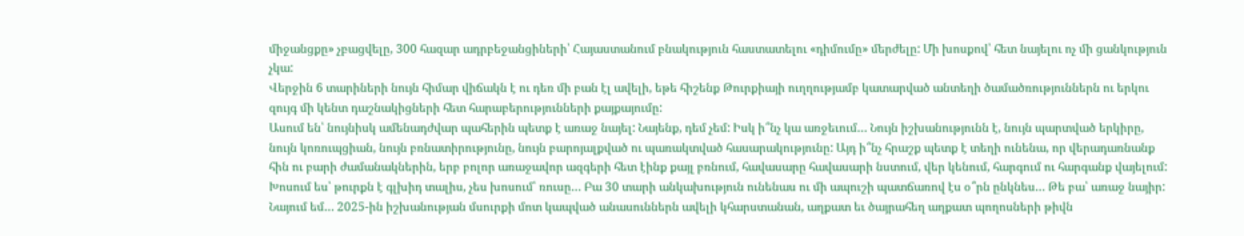միջանցքը» չբացվելը, 300 հազար ադրբեջանցիների՝ Հայաստանում բնակություն հաստատելու «դիմումը» մերժելը: Մի խոսքով՝ հետ նայելու ոչ մի ցանկություն չկա:
Վերջին 6 տարիների նույն հիմար վիճակն է ու դեռ մի բան էլ ավելի, եթե հիշենք Թուրքիայի ուղղությամբ կատարված անտեղի ծամածռություններն ու երկու զույգ մի կենտ դաշնակիցների հետ հարաբերությունների քայքայումը:
Ասում են՝ նույնիսկ ամենադժվար պահերին պետք է առաջ նայել: Նայենք, դեմ չեմ: Իսկ ի՞նչ կա առջեւում… Նույն իշխանությունն է, նույն պարտված երկիրը, նույն կոռուպցիան, նույն բռնատիրությունը, նույն բարոյալքված ու պառակտված հասարակությունը: Այդ ի՞նչ հրաշք պետք է տեղի ունենա, որ վերադառնանք հին ու բարի ժամանակներին, երբ բոլոր առաջավոր ազգերի հետ էինք քայլ բռնում, հավասարը հավասարի նստում, վեր կենում, հարգում ու հարգանք վայելում: Խոսում ես՝ թուրքն է գլխիդ տալիս, չես խոսում՝ ռուսը… Բա 30 տարի անկախություն ունենաս ու մի ապուշի պատճառով էս օ՞րն ընկնես… Թե բա՝ առաջ նայիր: Նայում եմ… 2025-ին իշխանության մսուրքի մոտ կապված անասուններն ավելի կհարստանան, աղքատ եւ ծայրահեղ աղքատ պողոսների թիվն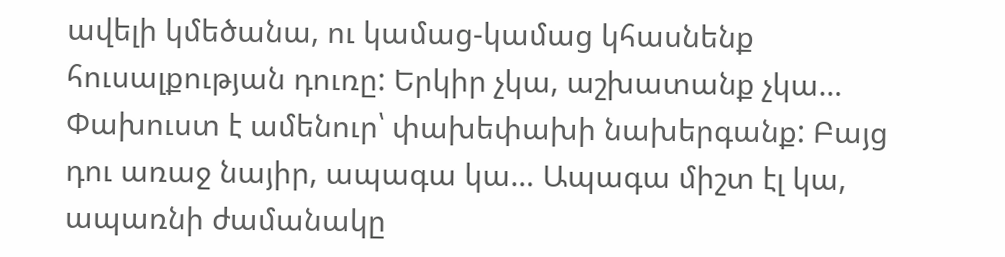ավելի կմեծանա, ու կամաց-կամաց կհասնենք հուսալքության դուռը: Երկիր չկա, աշխատանք չկա… Փախուստ է ամենուր՝ փախեփախի նախերգանք: Բայց դու առաջ նայիր, ապագա կա… Ապագա միշտ էլ կա, ապառնի ժամանակը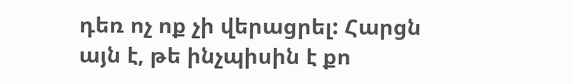դեռ ոչ ոք չի վերացրել: Հարցն այն է, թե ինչպիսին է քո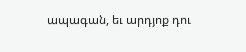ապագան, եւ արդյոք դու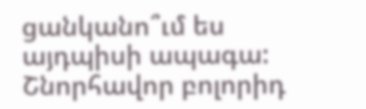ցանկանո՞ւմ ես այդպիսի ապագա:
Շնորհավոր բոլորիդ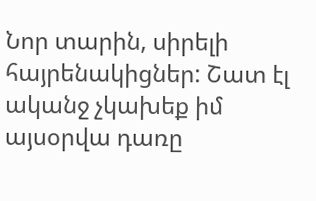Նոր տարին, սիրելի հայրենակիցներ: Շատ էլ ականջ չկախեք իմ այսօրվա դառը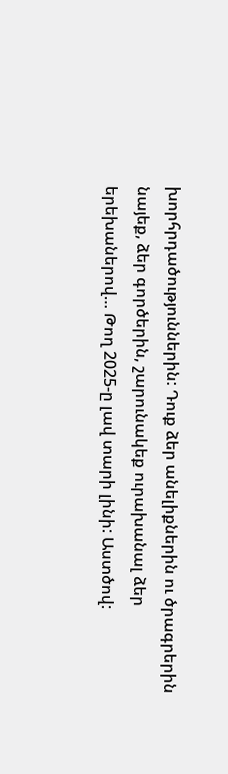խորհրդածություններին: Դուք ձեր անելիքներին ու ծրագրերին նայեք, ձեր գործերին, շարունակեք ուրախանալ ձեր երեխաներով… Թող 2025-ը լավ տարի լինի: Աստծով: